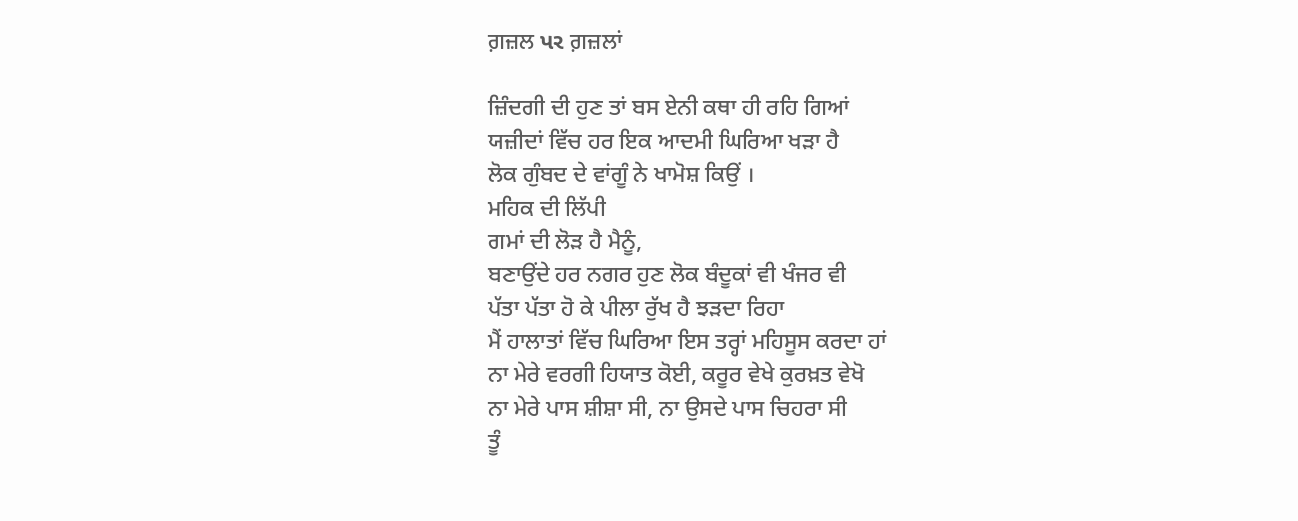ਗ਼ਜ਼ਲ પર ਗ਼ਜ਼ਲਾਂ

ਜ਼ਿੰਦਗੀ ਦੀ ਹੁਣ ਤਾਂ ਬਸ ਏਨੀ ਕਥਾ ਹੀ ਰਹਿ ਗਿਆਂ
ਯਜ਼ੀਦਾਂ ਵਿੱਚ ਹਰ ਇਕ ਆਦਮੀ ਘਿਰਿਆ ਖੜਾ ਹੈ
ਲੋਕ ਗੁੰਬਦ ਦੇ ਵਾਂਗੂੰ ਨੇ ਖਾਮੋਸ਼ ਕਿਉਂ ।
ਮਹਿਕ ਦੀ ਲਿੱਪੀ
ਗਮਾਂ ਦੀ ਲੋੜ ਹੈ ਮੈਨੂੰ,
ਬਣਾਉਂਦੇ ਹਰ ਨਗਰ ਹੁਣ ਲੋਕ ਬੰਦੂਕਾਂ ਵੀ ਖੰਜਰ ਵੀ
ਪੱਤਾ ਪੱਤਾ ਹੋ ਕੇ ਪੀਲਾ ਰੁੱਖ ਹੈ ਝੜਦਾ ਰਿਹਾ
ਮੈਂ ਹਾਲਾਤਾਂ ਵਿੱਚ ਘਿਰਿਆ ਇਸ ਤਰ੍ਹਾਂ ਮਹਿਸੂਸ ਕਰਦਾ ਹਾਂ
ਨਾ ਮੇਰੇ ਵਰਗੀ ਹਿਯਾਤ ਕੋਈ, ਕਰੂਰ ਵੇਖੇ ਕੁਰਖ਼ਤ ਵੇਖੋ
ਨਾ ਮੇਰੇ ਪਾਸ ਸ਼ੀਸ਼ਾ ਸੀ, ਨਾ ਉਸਦੇ ਪਾਸ ਚਿਹਰਾ ਸੀ
ਤੂੰ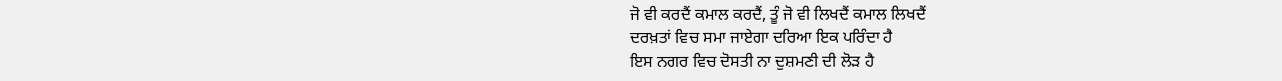ਜੋ ਵੀ ਕਰਦੈਂ ਕਮਾਲ ਕਰਦੈਂ, ਤੂੰ ਜੋ ਵੀ ਲਿਖਦੈਂ ਕਮਾਲ ਲਿਖਦੈਂ
ਦਰਖ਼ਤਾਂ ਵਿਚ ਸਮਾ ਜਾਏਗਾ ਦਰਿਆ ਇਕ ਪਰਿੰਦਾ ਹੈ
ਇਸ ਨਗਰ ਵਿਚ ਦੋਸਤੀ ਨਾ ਦੁਸ਼ਮਣੀ ਦੀ ਲੋੜ ਹੈ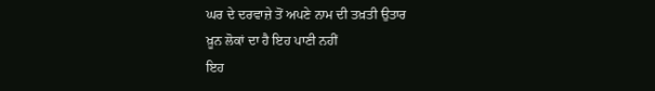ਘਰ ਦੇ ਦਰਵਾਜ਼ੇ ਤੋਂ ਅਪਣੇ ਨਾਮ ਦੀ ਤਖ਼ਤੀ ਉਤਾਰ
ਖ਼ੂਨ ਲੋਕਾਂ ਦਾ ਹੈ ਇਹ ਪਾਣੀ ਨਹੀਂ
ਇਹ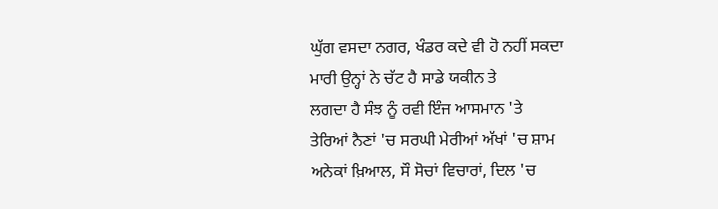ਘੁੱਗ ਵਸਦਾ ਨਗਰ, ਖੰਡਰ ਕਦੇ ਵੀ ਹੋ ਨਹੀਂ ਸਕਦਾ
ਮਾਰੀ ਉਨ੍ਹਾਂ ਨੇ ਚੱਟ ਹੈ ਸਾਡੇ ਯਕੀਨ ਤੇ
ਲਗਦਾ ਹੈ ਸੰਝ ਨੂੰ ਰਵੀ ਇੰਜ ਆਸਮਾਨ 'ਤੇ
ਤੇਰਿਆਂ ਨੈਣਾਂ 'ਚ ਸਰਘੀ ਮੇਰੀਆਂ ਅੱਖਾਂ 'ਚ ਸ਼ਾਮ
ਅਨੇਕਾਂ ਖ਼ਿਆਲ, ਸੌ ਸੋਚਾਂ ਵਿਚਾਰਾਂ, ਦਿਲ 'ਚ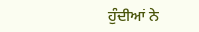ਹੁੰਦੀਆਂ ਨੇ